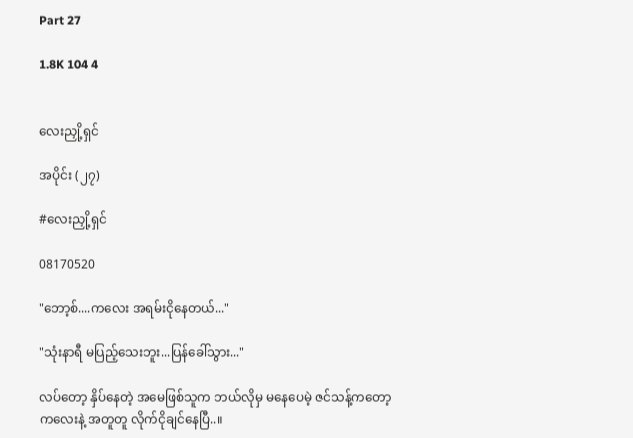Part 27

1.8K 104 4


လေးညှို့ရှင်

အပိုင်း (၂၇)

#လေးညှို့ရှင်

08170520

"ဘော့စ်....ကလေး အရမ်းငိုနေတယ်..."

"သုံးနာရီ မပြည့်သေးဘူး...ပြန်ခေါ်သွား..."

လပ်တော့ နှိပ်နေတဲ့ အမေဖြစ်သူက ဘယ်လိုမှ မနေပေမဲ့ ဇင်သန့်ကတော့ ကလေးနဲ့ အတူတူ လိုက်ငိုချင်နေပြီ..။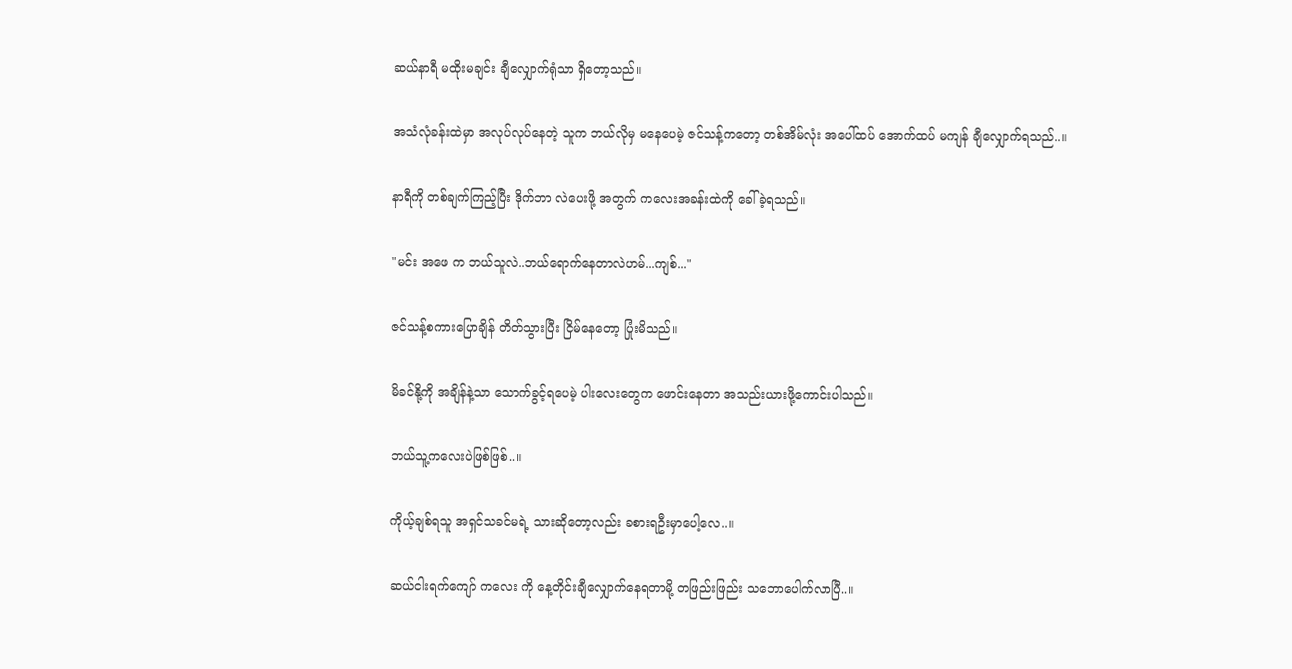ဆယ်နာရီ မထိုးမချင်း ချီလျှောက်ရုံသာ ရှိတော့သည်။

အသံလုံခန်းထဲမှာ အလုပ်လုပ်နေတဲ့ သူက ဘယ်လိုမှ မနေပေမဲ့ ဇင်သန့်ကတော့ တစ်အိမ်လုံး အပေါ်ထပ် အောက်ထပ် မကျန် ချီလျှောက်ရသည်..။

နာရီကို တစ်ချက်ကြည့်ပြီး ဒိုက်ဘာ လဲပေးဖို့ အတွက် ကလေးအခန်းထဲကို ခေါ်ခဲ့ရသည်။

"မင်း အဖေ က ဘယ်သူလဲ..ဘယ်ရောက်နေတာလဲဟမ်...ကျစ်..."

ဇင်သန့်စကားပြောချိန် တိတ်သွားပြီး ငြိမ်နေတော့ ပြုံးမိသည်။

မိခင်နို့ကို အချိန်နဲ့သာ သောက်ခွင့်ရပေမဲ့ ပါးလေးတွေက ဖောင်းနေတာ အသည်းယားဖို့ကောင်းပါသည်။

ဘယ်သူ့ကလေးပဲဖြစ်ဖြစ်..။

ကိုယ့်ချစ်ရသူ အရှင်သခင်မရဲ့ သားဆိုတော့လည်း ခစားရဦးမှာပေါ့လေ..။

ဆယ်ငါးရက်ကျော် ကလေး ကို နေ့တိုင်းချီလျှောက်နေရတာမို့ တဖြည်းဖြည်း သဘောပေါက်လာပြီ..။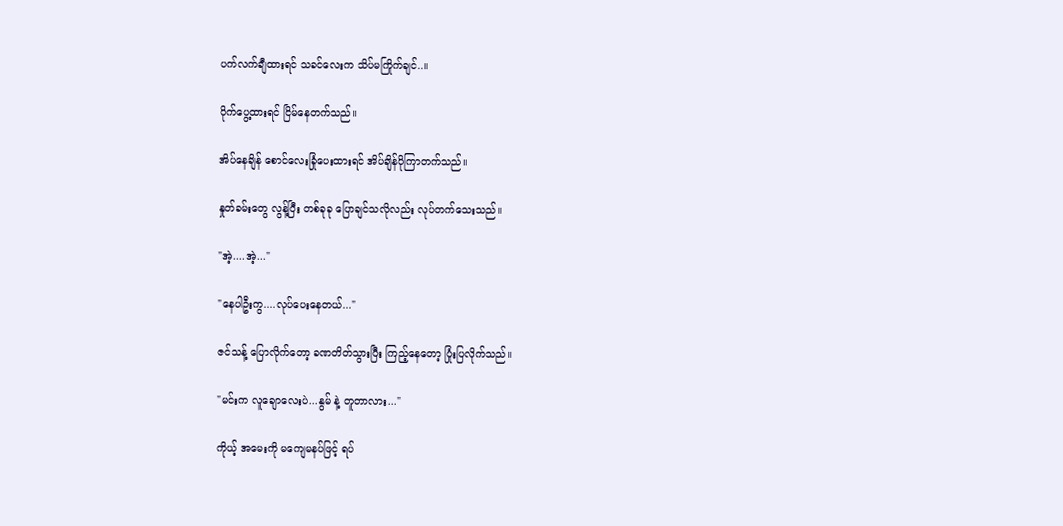ပက်လက်ချီထားရင် သခင်လေးက သိပ်မကြိုက်ချင်..။

ပိုက်ပွေ့ထားရင် ငြိမ်နေတက်သည်။

အိပ်နေချိန် စောင်လေးခြုံပေးထားရင် အိပ်ချိန်ပိုကြာတက်သည်။

နှုတ်ခမ်းတွေ လွန့်ပြီး တစ်ခုခု ပြောချင်သလိုလည်း လုပ်တက်သေးသည်။

"အဲ့....အဲ့..."

"နေပါဦးကွ....လုပ်ပေးနေတယ်..."

ဇင်သန့် ပြောလိုက်တော့ ခဏတိတ်သွားပြီး ကြည့်နေတော့ ပြုံးပြလိုက်သည်။

"မင်းက လူချောလေးပဲ...နွမ် နဲ့ တူတာလား..."

ကိုယ့် အမေးကို မကျေမနပ်ဖြင့် ရပ်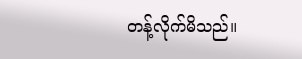တန့်လိုက်မိသည်။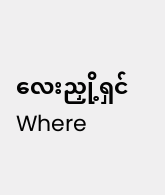လေးညှို့ရှင်Where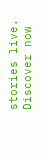stories live. Discover now